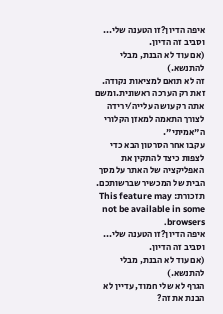איפה הדיון?זו הטענה שלי... וסביב זה הדיון.
(אם עוד לא הבנת, מבלי להתנשא.)
זה לא תואם למציאות נקודה.
זאת רק הערכה ראשונית.ומשם אתה רק עושה עלייה/ירידה לצורך התאמה למאזן הקלורי ה"אמיתי".
עקבו אחר הסרטון הבא כדי לצפות כיצד להתקין את האפליקציה של האתר על מסך הבית של המכשיר שברשותכם.
תזכורת: This feature may not be available in some browsers.
איפה הדיון?זו הטענה שלי... וסביב זה הדיון.
(אם עוד לא הבנת, מבלי להתנשא.)
הגרף לא שלי חמוד, עדיין לא הבנת את זה?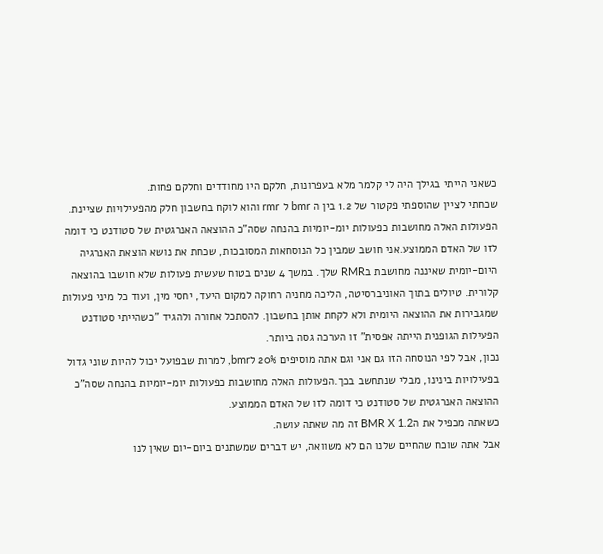כשאני הייתי בגילך היה לי קלמר מלא בעפרונות, חלקם היו מחודדים וחלקם פחות.
שכחתי לציין שהוספתי פקטור של 1.2 בין ה bmr ל rmr והוא לוקח בחשבון חלק מהפעילויות שציינת.
הפעולות האלה מחושבות כפעולות יומ-יומיות בהנחה שסה"כ ההוצאה האנרגטית של סטודנט כי דומה לזו של האדם הממוצע.אני חושב שמבין כל הנוסחאות המסובכות, שכחת את נושא הוצאת האנרגיה היום-יומית שאיננה מחושבת בRMR שלך. במשך 4 שנים בטוח שעשית פעולות שלא חושבו בהוצאה קלורית. טיולים בתוך האוניברסיטה, הליכה מחניה רחוקה למקום היעד, יחסי מין, ועוד כל מיני פעולות שמגבירות את ההוצאה היומית ולא לקחת אותן בחשבון. להסתכל אחורה ולהגיד "כשהייתי סטודנט הפעילות הגופנית הייתה אפסית" זו הערכה גסה ביותר.
נכון, אבל לפי הנוסחה הזו גם אני וגם אתה מוסיפים 20% לbmr, למרות שבפועל יכול להיות שוני גדול בפעילויות בינינו, מבלי שנתחשב בכך.הפעולות האלה מחושבות כפעולות יומ-יומיות בהנחה שסה"כ ההוצאה האנרגטית של סטודנט כי דומה לזו של האדם הממוצע.
כשאתה מכפיל את הBMR X 1.2 זה מה שאתה עושה.
אבל אתה שוכח שהחיים שלנו הם לא משוואה, יש דברים שמשתנים ביום-יום שאין לנו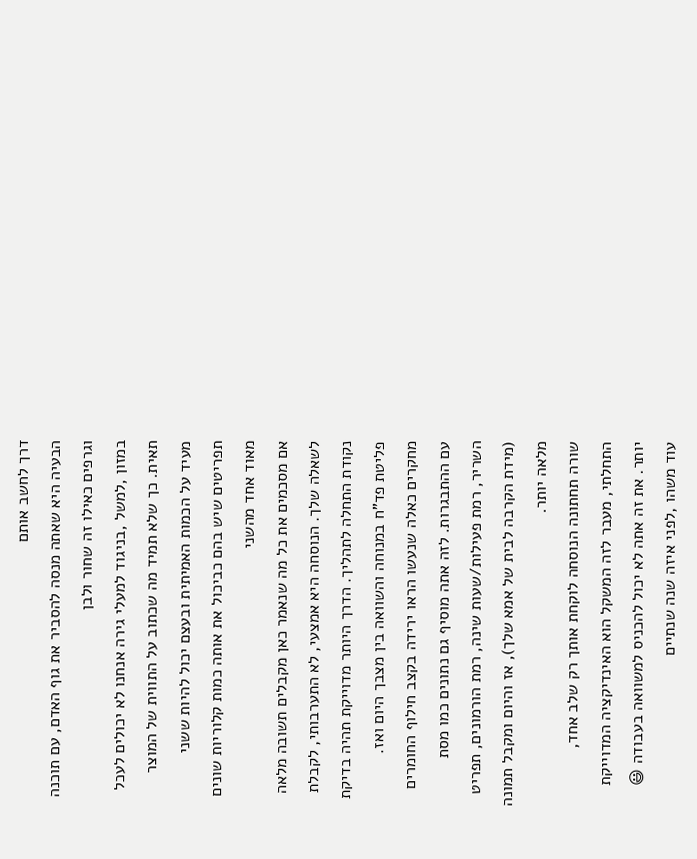דרך לחשב אותם
הבעיה היא שאתה מנסה להסביר את גוף האדם, עם תוכנה וגרפים כאילו זה שחור ולבן
במזון ,למשל ,בניגוד למעלי גירה אנחנו לא יכולים לעכל תאית. כך שלא תמיד מה שכתוב על התווית של המוצר מעיד על הכמות האמיתית ובעצם יכול להיות ששני תפריטים שיש בהם כביכול את אותה כמות קלוריות שונים מאוד אחד מהשני
אם מסכמים את כל מה שנאמר כאן מקבלים תשובה מלאה לשאלה שלך. הנוסחה היא אמצעי, לא התערבותי, לקבלת נקודת התחלה לתהליך. הדרך היותר מדוייקת תהיה בדיקת פליטת פד"ח במנוחה והשוואה בין מצבך היום ואז.
מחקרים כאלה שנעשו הראו ירידה בקצב חילוף החומרים עם ההתבגרות. לזה אתה מוסיף גם נתונים כמו מסת השריר, רמת פעילות/שעות שינה, רמת הורמונים, תפריט (מידת הקרבה לבית של אמא שלך), אז והיום ומקבל תמונה מלאה יותר.
שורה תחתונה הנוסחה לוקחת אותך רק שלב אחד, התחלתי, מעבר לזה המשקל הוא האינדיקציה המדוייקת יותר. את זה אתה לא יכול להכניס למשוואה בעבודה 😃
עוד משהו ,לפני איזה שנה שנתיים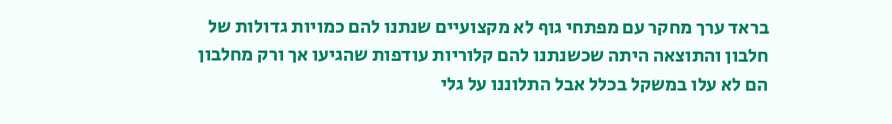בראד ערך מחקר עם מפתחי גוף לא מקצועיים שנתנו להם כמויות גדולות של חלבון והתוצאה היתה שכשנתנו להם קלוריות עודפות שהגיעו אך ורק מחלבון הם לא עלו במשקל בכלל אבל התלוננו על גלי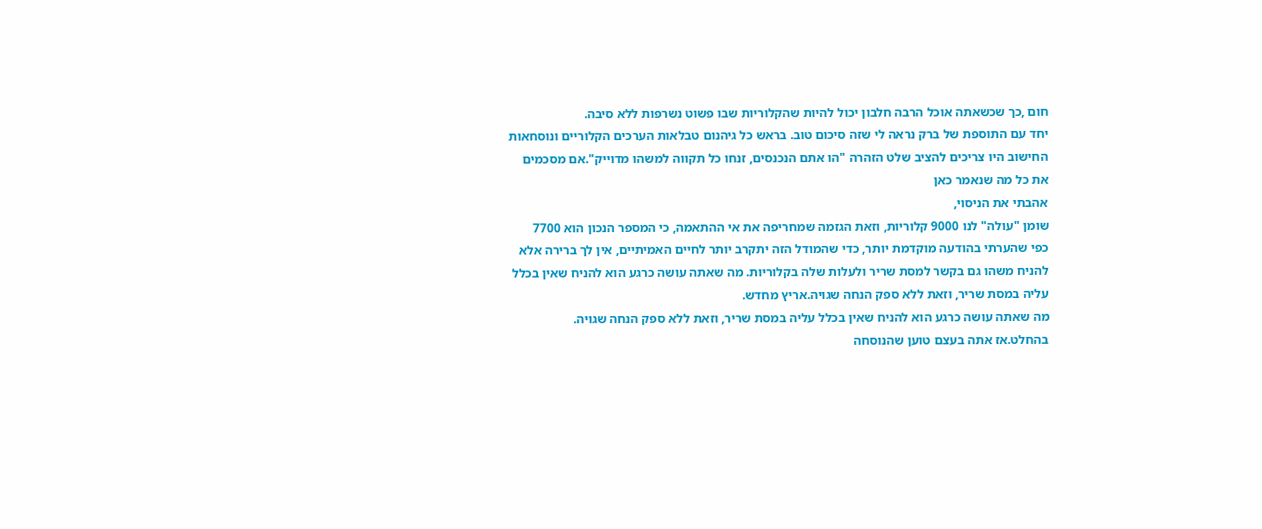חום ,כך שכשאתה אוכל הרבה חלבון יכול להיות שהקלוריות שבו פשוט נשרפות ללא סיבה.
יחד עם התוספת של ברק נראה לי שזה סיכום טוב. בראש כל גיהנום טבלאות הערכים הקלוריים ונוסחאות החישוב היו צריכים להציב שלט הזהרה "הו אתם הנכנסים, זנחו כל תקווה למשהו מדוייק".אם מסכמים את כל מה שנאמר כאן
אהבתי את הניסוי,
שומן "עולה" לנו 9000 קלוריות, וזאת הגזמה שמחריפה את אי ההתאמה, כי המספר הנכון הוא 7700
כפי שהערתי בהודעה מוקדמת יותר, כדי שהמודל הזה יתקרב יותר לחיים האמיתיים, אין לך ברירה אלא להניח משהו גם בקשר למסת שריר ולעלות שלה בקלוריות. מה שאתה עושה כרגע הוא להניח שאין בכלל עליה במסת שריר, וזאת ללא ספק הנחה שגויה.אריץ מחדש.
מה שאתה עושה כרגע הוא להניח שאין בכלל עליה במסת שריר, וזאת ללא ספק הנחה שגויה.
בהחלט.אז אתה בעצם טוען שהנוסחה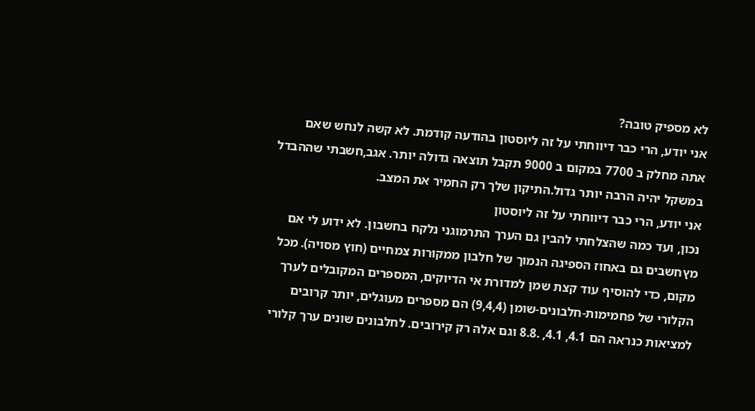לא מספיק טובה?
אני יודע, הרי כבר דיווחתי על זה ליוסטון בהודעה קודמת. לא קשה לנחש שאם אתה מחלק ב 7700 במקום ב 9000 תקבל תוצאה גדולה יותר. אגב,חשבתי שההבדל במשקל יהיה הרבה יותר גדול.התיקון שלך רק החמיר את המצב.
אני יודע, הרי כבר דיווחתי על זה ליוסטון
נכון, ועד כמה שהצלחתי להבין גם הערך התרמוגני נלקח בחשבון. לא ידוע לי אם מץחשבים גם באחוז הספיגה הנמוך של חלבון ממקורות צמחיים (חוץ מסויה). מכל מקום, כדי להוסיף עוד קצת שמן למדורת אי הדיוקים, המספרים המקובלים לערך הקלורי של פחמימות-חלבונים-שומן (9,4,4) הם מספרים מעוגלים, יותר קרובים למציאות כנראה הם 4.1, 4.1, .8.8 וגם אלה רק קירובים. לחלבונים שונים ערך קלורי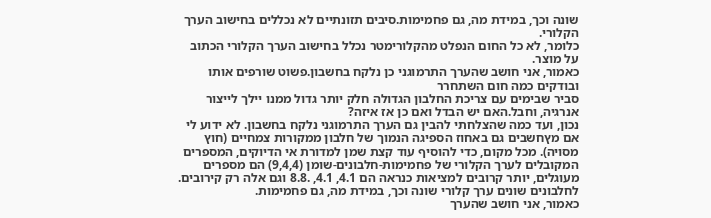שונה וכך, במידת מה, גם פחמימות.סיבים תזונתיים לא נכללים בחישוב הערך הקלורי.
כלומר, לא כל החום הנפלט מהקלורימטר נכלל בחישוב הערך הקלורי הכתוב על מוצר.
כאמור, אני חושב שהערך התרמוגני כן נלקח בחשבון.פשוט שורפים אותו ובודקים כמה חום השתחרר
סביר שבימים עם צריכת החלבון הגדולה חלק יותר גדול ממנו יילך לייצור אנרגיה, וחבל.האם יש הבדל ואם כן אז איזה?
נכון, ועד כמה שהצלחתי להבין גם הערך התרמוגני נלקח בחשבון. לא ידוע לי אם מץחשבים גם באחוז הספיגה הנמוך של חלבון ממקורות צמחיים (חוץ מסויה). מכל מקום, כדי להוסיף עוד קצת שמן למדורת אי הדיוקים, המספרים המקובלים לערך הקלורי של פחמימות-חלבונים-שומן (9,4,4) הם מספרים מעוגלים, יותר קרובים למציאות כנראה הם 4.1, 4.1, .8.8 וגם אלה רק קירובים. לחלבונים שונים ערך קלורי שונה וכך, במידת מה, גם פחמימות.
כאמור, אני חושב שהערך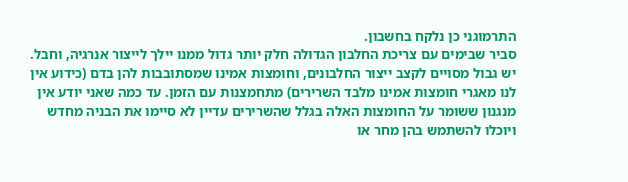התרמוגני כן נלקח בחשבון.
סביר שבימים עם צריכת החלבון הגדולה חלק יותר גדול ממנו יילך לייצור אנרגיה, וחבל.
יש גבול מסויים לקצב ייצור החלבונים, וחומצות אמינו שמסתובבות להן בדם (כידוע אין לנו מאגרי חומצות אמינו מלבד השרירים) מתחמצנות עם הזמן. עד כמה שאני יודע אין מנגנון ששומר על החומצות האלה בגלל שהשרירים עדיין לא סיימו את הבניה מחדש ויוכלו להשתמש בהן מחר או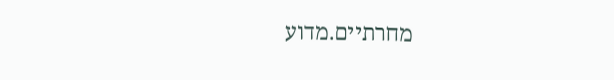מחרתיים.מדוע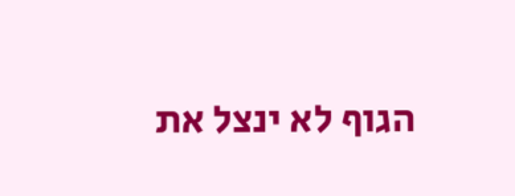הגוף לא ינצל את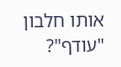אותו חלבון "עודף"?